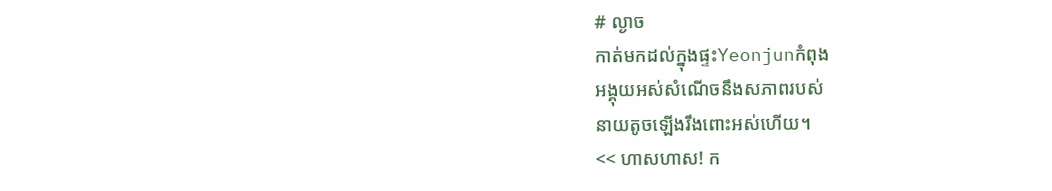# ល្ងាច
កាត់មកដល់ក្នុងផ្ទះYeonjunកំពុង
អង្គុយអស់សំណើចនឹងសភាពរបស់
នាយតូចឡើងរឹងពោះអស់ហើយ។
<< ហាសហាស! ក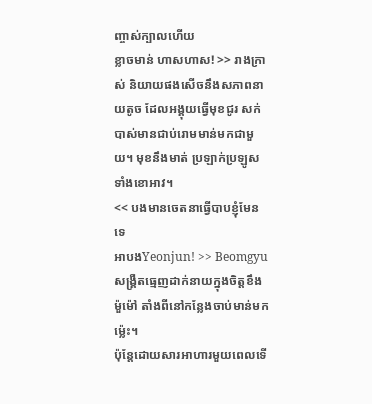ញ្ចាស់ក្បាលហើយ
ខ្លាចមាន់ ហាសហាស! >> រាងក្រាស់ និយាយផងសើចនឹងសភាពនាយតូច ដែលអង្គុយធ្វើមុខជូរ សក់បាស់មានជាប់រោមមាន់មកជាមួយ។ មុខនឹងមាត់ ប្រឡាក់ប្រឡូសទាំងខោអាវ។
<< បងមានចេតនាធ្វើបាបខ្ញុំមែនទេ
អាបងYeonjun! >> Beomgyu
សង្គ្រឺតធ្មេញដាក់នាយក្នុងចិត្តខឹងម៉ួម៉ៅ តាំងពីនៅកន្លែងចាប់មាន់មកម្ល៉េះ។
ប៉ុន្តែដោយសារអាហារមួយពេលទើ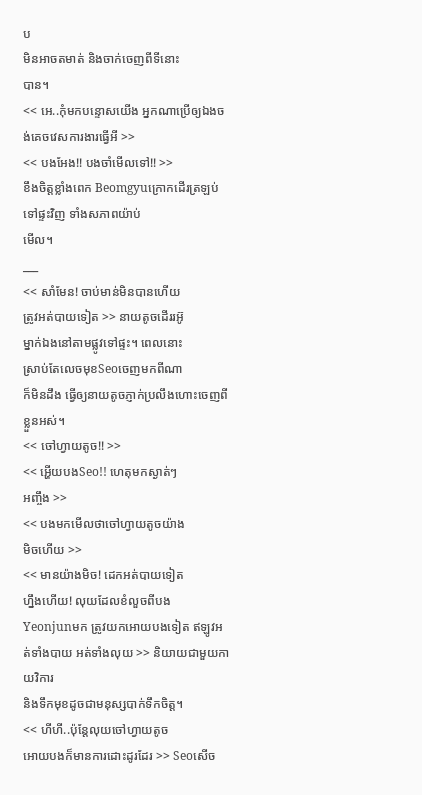ប
មិនអាចតមាត់ និងចាក់ចេញពីទីនោះ
បាន។
<< អេ..កុំមកបន្ទោសយើង អ្នកណាប្រើឲ្យឯងចង់គេចវេសការងារធ្វើអី >>
<< បងអែង!! បងចាំមើលទៅ!! >>
ខឹងចិត្តខ្លាំងពេក Beomgyuក្រោកដើរត្រឡប់ទៅផ្ទះវិញ ទាំងសភាពយ៉ាប់
មើល។
___
<< សាំមែន! ចាប់មាន់មិនបានហើយ
ត្រូវអត់បាយទៀត >> នាយតូចដើររអ៊ូ
ម្នាក់ឯងនៅតាមផ្លូវទៅផ្ទះ។ ពេលនោះ
ស្រាប់តែលេចមុខSeoចេញមកពីណា
ក៏មិនដឹង ធ្វើឲ្យនាយតូចភ្ញាក់ប្រលឹងហោះចេញពីខ្លួនអស់។
<< ចៅហ្វាយតូច!! >>
<< អ្ហើយបងSeo!! ហេតុមកស្ងាត់ៗ
អញ្ចឹង >>
<< បងមកមើលថាចៅហ្វាយតូចយ៉ាង
មិចហើយ >>
<< មានយ៉ាងមិច! ដេកអត់បាយទៀត
ហ្នឹងហើយ! លុយដែលខំលួចពីបង
Yeonjunមក ត្រូវយកអោយបងទៀត ឥឡូវអត់ទាំងបាយ អត់ទាំងលុយ >> និយាយជាមួយកាយវិការ
និងទឹកមុខដូចជាមនុស្សបាក់ទឹកចិត្ត។
<< ហីហី..ប៉ុន្តែលុយចៅហ្វាយតូច
អោយបងក៏មានការដោះដូរដែរ >> Seoសើច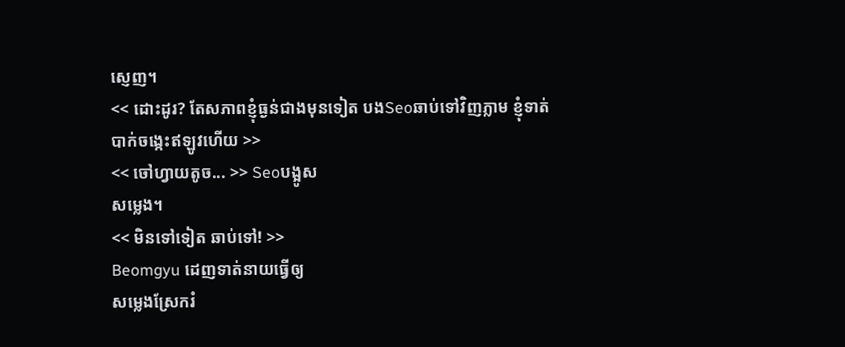ស្ញេញ។
<< ដោះដូរ? តែសភាពខ្ញុំធ្ងន់ជាងមុនទៀត បងSeoឆាប់ទៅវិញភ្លាម ខ្ញុំទាត់
បាក់ចង្កេះឥឡូវហើយ >>
<< ចៅហ្វាយតូច... >> Seoបង្អូស
សម្លេង។
<< មិនទៅទៀត ឆាប់ទៅ! >>
Beomgyu ដេញទាត់នាយធ្វើឲ្យ
សម្លេងស្រែករំ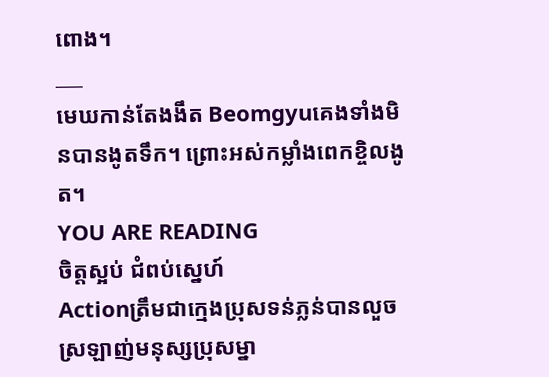ពោង។
___
មេឃកាន់តែងងឹត Beomgyuគេងទាំងមិនបានងូតទឹក។ ព្រោះអស់កម្លាំងពេកខ្ចិលងូត។
YOU ARE READING
ចិត្តស្អប់ ជំពប់ស្នេហ៍
Actionត្រឹមជាក្មេងប្រុសទន់ភ្លន់បានលួច ស្រឡាញ់មនុស្សប្រុសម្នា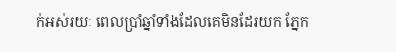ក់អស់រយៈ ពេលប្រាំឆ្នាំទាំងដែលគេមិនដែរយក ភ្នែក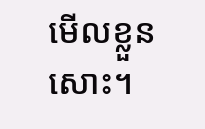មើលខ្លួនសោះ។